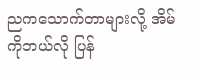ညကသောက်တာများလို့ အိမ်ကိုဘယ်လို ပြန်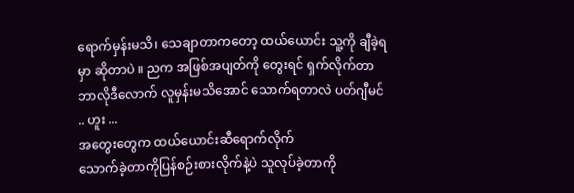ရောက်မှန်းမသိ၊ သေချာတာကတော့ ထယ်ယောင်း သူ့ကို ချီခဲ့ရမှာ ဆိုတာပဲ ။ ညက အဖြစ်အပျတ်ကို တွေးရင် ရှက်လိုက်တာ ဘာလိုဒီလောက် လူမှန်းမသိအောင် သောက်ရတာလဲ ပတ်ဂျီမင် .. ဟူး ...
အတွေးတွေက ထယ်ယောင်းဆီရောက်လိုက်
သောက်ခဲ့တာကိုပြန်စဉ်းစားလိုက်နဲ့ပဲ သူလုပ်ခဲ့တာကို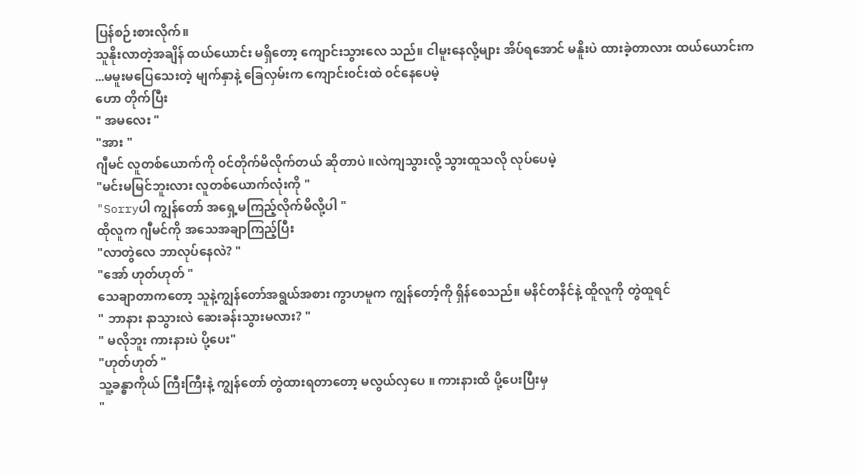ပြန်စဉ်းစားလိုက်။
သူနိုးလာတဲ့အချိန် ထယ်ယောင်း မရှိတော့ ကျောင်းသွားလေ သည်။ ငါမူးနေလို့များ အိပ်ရအောင် မနိူးပဲ ထားခဲ့တာလား ထယ်ယောင်းက ...မမူးမပြေသေးတဲ့ မျက်နှာနဲ့ ခြေလှမ်းက ကျောင်း၀င်းထဲ ၀င်နေပေမဲ့
ဟော တိုက်ပြီး
" အမလေး "
"အား "
ဂျီမင် လူတစ်ယောက်ကို ၀င်တိုက်မိလိုက်တယ် ဆိုတာပဲ ။လဲကျသွားလို့ သွားထူသလို လုပ်ပေမဲ့
"မင်းမမြင်ဘူးလား လူတစ်ယောက်လုံးကို "
"Sorryပါ ကျွန်တော် အရှေ့မကြည့်လိုက်မိလို့ပါ "
ထိုလူက ဂျီမင်ကို အသေအချာကြည့်ပြီး
"လာတွဲလေ ဘာလုပ်နေလဲ? "
"အော် ဟုတ်ဟုတ် "
သေချာတာကတော့ သူနဲ့ကျွန်တော်အရွယ်အစား ကွာဟမူက ကျွန်တော့်ကို ရှိန်စေသည်။ မနိင်တနိင်နဲ့ ထိူလူကို တွဲထူရင်
" ဘာနား နာသွားလဲ ဆေးခန်းသွားမလား? "
" မလိုဘူး ကားနားပဲ ပို့ပေး"
"ဟုတ်ဟုတ် "
သူ့ခန္ဓာကိုယ် ကြီးကြီးနဲ့ ကျွန်တော် တွဲထားရတာတော့ မလွယ်လှပေ ။ ကားနားထိ ပို့ပေးပြီးမှ
"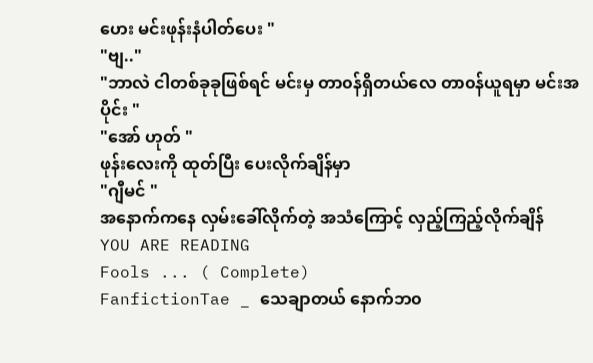ဟေး မင်းဖုန်းနံပါတ်ပေး "
"ဗျ.."
"ဘာလဲ ငါတစ်ခုခုဖြစ်ရင် မင်းမှ တာ၀န်ရှိတယ်လေ တာ၀န်ယူရမှာ မင်းအပိုင်း "
"အော် ဟုတ် "
ဖုန်းလေးကို ထုတ်ပြီး ပေးလိုက်ချိန်မှာ
"ဂျီမင် "
အနောက်ကနေ လှမ်းခေါ်လိုက်တဲ့ အသံကြောင့် လှည့်ကြည့်လိုက်ချိန်
YOU ARE READING
Fools ... ( Complete)
FanfictionTae _ သေချာတယ် နောက်ဘ၀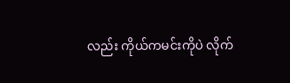လည်း ကိုယ်ကမင်းကိုပဲ လိုက်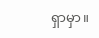ရှာမှာ။